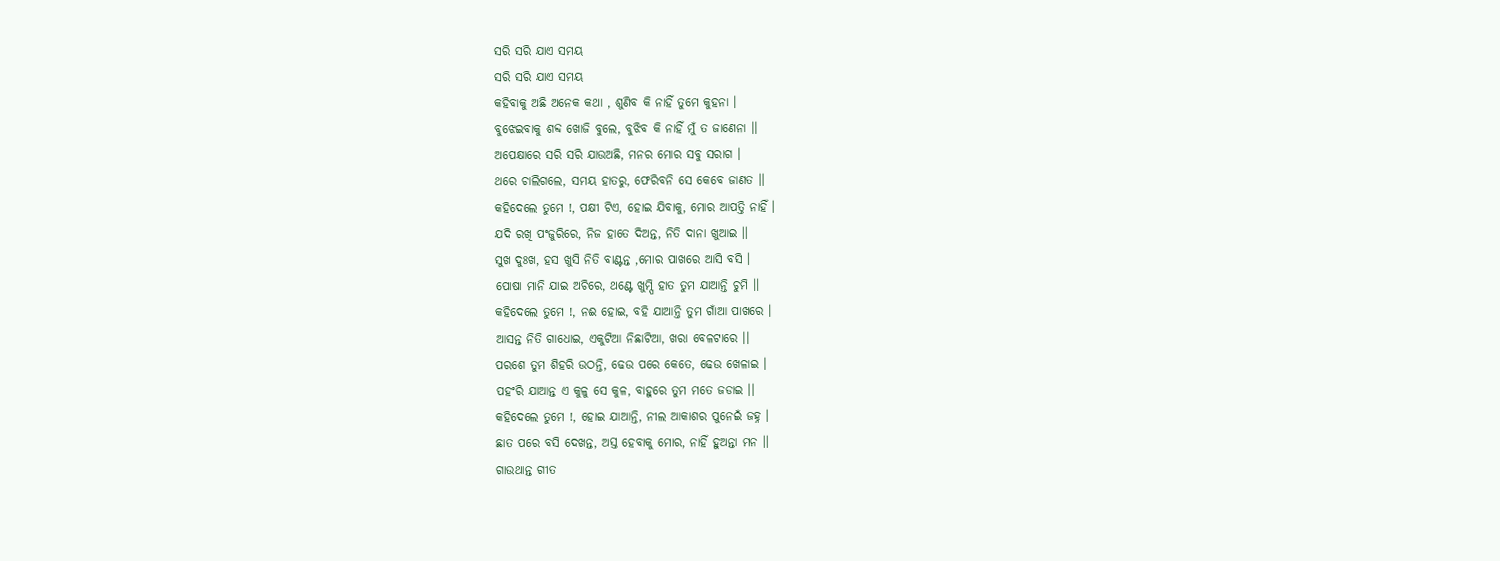ସରି ସରି ଯାଏ ସମୟ
ସରି ସରି ଯାଏ ସମୟ
କହିବାକୁ ଅଛି ଅନେକ କଥା , ଶୁଣିବ କି ନାହିଁ ତୁମେ କୁହନା ।
ବୁଝେଇବାକୁ ଶବ୍ଦ ଖୋଜି ବୁଲେ, ବୁଝିବ କି ନାହିଁ ମୁଁ ତ ଜାଣେନା ।।
ଅପେକ୍ଷାରେ ସରି ସରି ଯାଉଅଛି, ମନର ମୋର ସବୁ ସରାଗ ।
ଥରେ ଚାଲିଗଲେ, ସମୟ ହାତରୁ, ଫେରିବନି ସେ କେବେ ଜାଣତ ।।
କହିଦେଲେ ତୁମେ !, ପକ୍ଷୀ ଟିଏ, ହୋଇ ଯିବାକୁ, ମୋର ଆପତ୍ତି ନାହିଁ ।
ଯଦି ରଖି ପଂଜୁରିରେ, ନିଜ ହାତେ ଦିଅନ୍ତ, ନିତି ଦାନା ଖୁଆଇ ।।
ସୁଖ ଦୁଃଖ, ହସ ଖୁସି ନିତି ବାଣ୍ଟନ୍ତ ,ମୋର ପାଖରେ ଆସି ବସି ।
ପୋଷା ମାନି ଯାଇ ଅଚିରେ, ଥଣ୍ଟେ ଖୁମ୍ପି ହାତ ତୁମ ଯାଆନ୍ତି ଚୁମି ।।
କହିଦେଲେ ତୁମେ !, ନଈ ହୋଇ, ବହି ଯାଆନ୍ତି ତୁମ ଗାଁଆ ପାଖରେ ।
ଆସନ୍ତ ନିତି ଗାଧୋଇ, ଏକୁଟିଆ ନିଛାଟିଆ, ଖରା ବେଳଟାରେ ।।
ପରଶେ ତୁମ ଶିହରି ଉଠନ୍ତି, ଢେଉ ପରେ କେତେ, ଢେଉ ଖେଳାଇ ।
ପହଂରି ଯାଆନ୍ତ ଏ କୁଳୁ ସେ କୁଳ, ବାହୁରେ ତୁମ ମତେ ଜଡାଇ ।।
କହିଦେଲେ ତୁମେ !, ହୋଇ ଯାଆନ୍ତି, ନୀଲ ଆକାଶର ପୁନେଇଁ ଜହ୍ନ ।
ଛାତ ପରେ ବସି ଦେଖନ୍ତ, ଅସ୍ତ ହେବାକୁ ମୋର, ନାହିଁ ହୁଅନ୍ତା ମନ ।।
ଗାଉଥାନ୍ତ ଗୀତ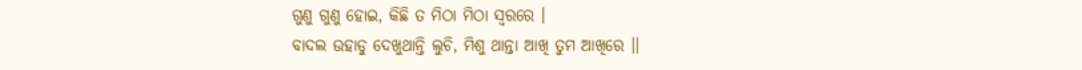ଗୁଣୁ ଗୁଣୁ ହୋଇ, କିଛି ତ ମିଠା ମିଠା ସ୍ଵରରେ ।
ବାଦଲ ଉହାଡୁ ଦେଖୁଥାନ୍ତି ଲୁଚି, ମିଶୁ ଥାନ୍ତା ଆଖି ତୁମ ଆଖିରେ ।।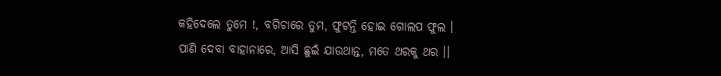କହିଦେଲେ ତୁମେ !, ବଗିଚାରେ ତୁମ, ଫୁଟନ୍ତି ହୋଇ ଗୋଲପ ଫୁଲ ।
ପାଣି ଦେବା ବାହାନାରେ, ଆସି ଛୁଇଁ ଯାଉଥାନ୍ତ, ମତେ ଥରକୁ ଥର ।।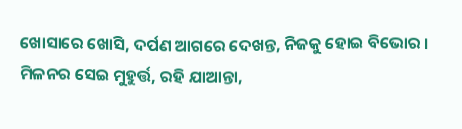ଖୋସାରେ ଖୋସି, ଦର୍ପଣ ଆଗରେ ଦେଖନ୍ତ, ନିଜକୁ ହୋଇ ବିଭୋର ।
ମିଳନର ସେଇ ମୁହୁର୍ତ୍ତ, ରହି ଯାଆନ୍ତା,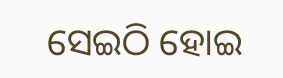ସେଇଠି ହୋଇ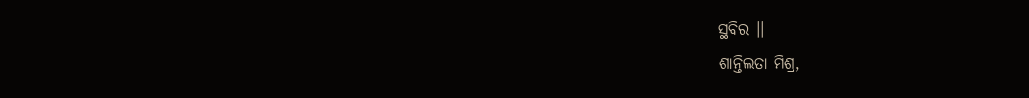ସ୍ଥବିର ।।
ଶାନ୍ତିଲତା ମିଶ୍ର,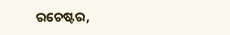ରଚେଷ୍ଟର,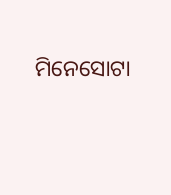ମିନେସୋଟା